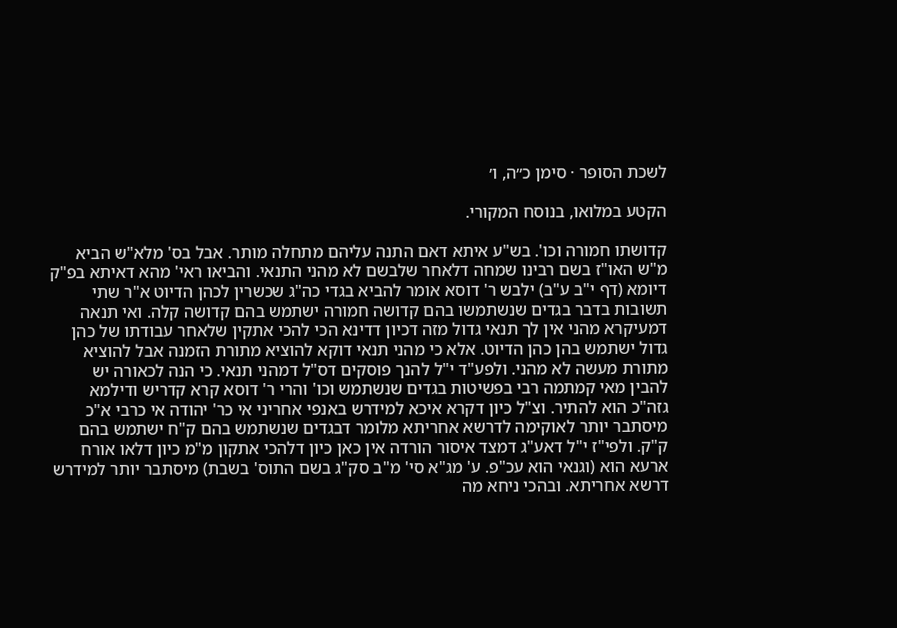לשכת הסופר · סימן כ״ה, ו׳

הקטע במלואו, בנוסח המקורי.

קדושתו חמורה וכו'. בש"ע איתא דאם התנה עליהם מתחלה מותר. אבל בס' מלא"ש הביא מ"ש האו"ז בשם רבינו שמחה דלאחר שלבשם לא מהני התנאי. והביאו ראי' מהא דאיתא בפ"ק דיומא (דף י"ב ע"ב) ילבש ר' דוסא אומר להביא בגדי כה"ג שכשרין לכהן הדיוט א"ר שתי תשובות בדבר בגדים שנשתמשו בהם קדושה חמורה ישתמש בהם קדושה קלה. ואי תנאה דמעיקרא מהני אין לך תנאי גדול מזה דכיון דדינא הכי להכי אתקין שלאחר עבודתו של כהן גדול ישתמש בהן כהן הדיוט. אלא כי מהני תנאי דוקא להוציא מתורת הזמנה אבל להוציא מתורת מעשה לא מהני. ולפע"ד י"ל להנך פוסקים דס"ל דמהני תנאי. כי הנה לכאורה יש להבין מאי קמתמה רבי בפשיטות בגדים שנשתמש וכו' והרי ר' דוסא קרא קדריש ודילמא גזה"כ הוא להתיר. וצ"ל כיון דקרא איכא למידרש באנפי אחריני אי כר' יהודה אי כרבי א"כ מיסתבר יותר לאוקימה לדרשא אחריתא מלומר דבגדים שנשתמש בהם ק"ח ישתמש בהם ק"ק. ולפי"ז י"ל דאע"ג דמצד איסור הורדה אין כאן כיון דלהכי אתקון מ"מ כיון דלאו אורח ארעא הוא (וגנאי הוא עכ"פ. ע' מג"א סי' מ"ב סק"ג בשם התוס' בשבת) מיסתבר יותר למידרש דרשא אחריתא. ובהכי ניחא מה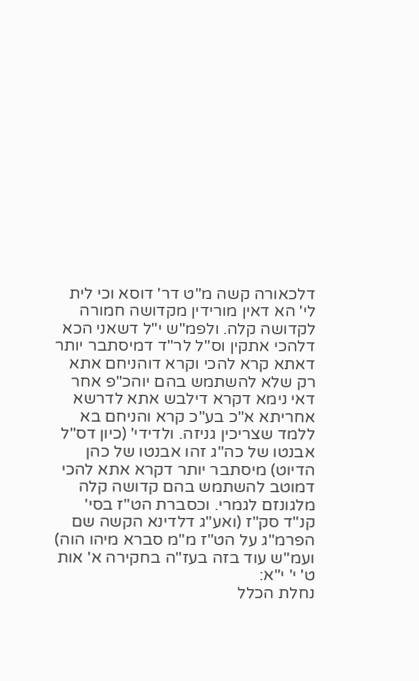דלכאורה קשה מ"ט דר' דוסא וכי לית לי' הא דאין מורידין מקדושה חמורה לקדושה קלה. ולפמ"ש י"ל דשאני הכא דלהכי אתקין וס"ל לר"ד דמיסתבר יותר דאתא קרא להכי וקרא דוהניחם אתא רק שלא להשתמש בהם יוהכ"פ אחר דאי נימא דקרא דילבש אתא לדרשא אחריתא א"כ בע"כ קרא והניחם בא ללמד שצריכין גניזה. ולדידי' (כיון דס"ל אבנטו של כה"ג זהו אבנטו של כהן הדיוט) מיסתבר יותר דקרא אתא להכי דמוטב להשתמש בהם קדושה קלה מלגונזם לגמרי. וכסברת הט"ז בסי' קנ"ד סק"ז (ואע"ג דלדינא הקשה שם הפרמ"ג על הט"ז מ"מ סברא מיהו הוה) ועמ"ש עוד בזה בעז"ה בחקירה א' אות ט' י' י"א:
נחלת הכלל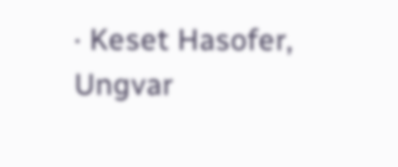· Keset Hasofer, Ungvar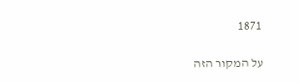1871

על המקור הזה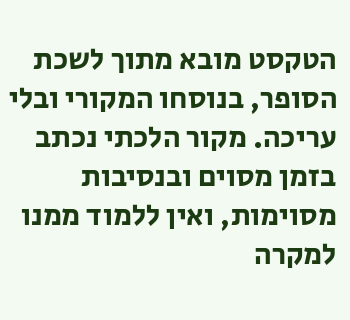הטקסט מובא מתוך לשכת הסופר, בנוסחו המקורי ובלי עריכה. מקור הלכתי נכתב בזמן מסוים ובנסיבות מסוימות, ואין ללמוד ממנו למקרה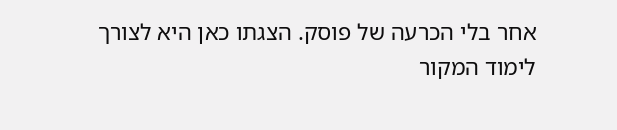אחר בלי הכרעה של פוסק. הצגתו כאן היא לצורך לימוד המקור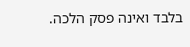בלבד ואינה פסק הלכה.